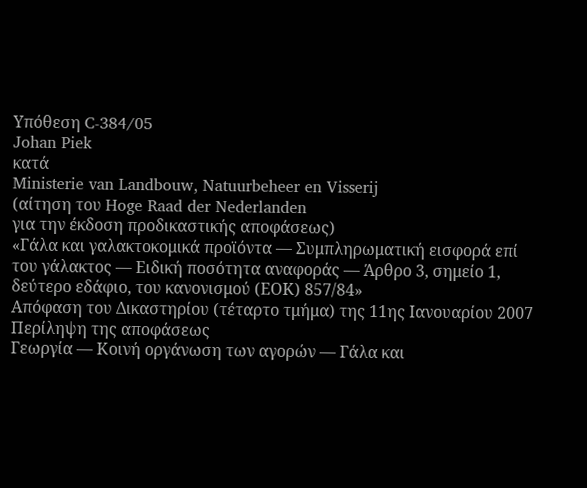Υπόθεση C-384/05
Johan Piek
κατά
Ministerie van Landbouw, Natuurbeheer en Visserij
(αίτηση του Hoge Raad der Nederlanden
για την έκδοση προδικαστικής αποφάσεως)
«Γάλα και γαλακτοκομικά προϊόντα — Συμπληρωματική εισφορά επί του γάλακτος — Ειδική ποσότητα αναφοράς — Άρθρο 3, σημείο 1, δεύτερο εδάφιο, του κανονισμού (ΕΟΚ) 857/84»
Απόφαση του Δικαστηρίου (τέταρτο τμήμα) της 11ης Ιανουαρίου 2007
Περίληψη της αποφάσεως
Γεωργία — Κοινή οργάνωση των αγορών — Γάλα και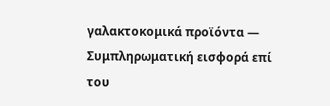γαλακτοκομικά προϊόντα — Συμπληρωματική εισφορά επί του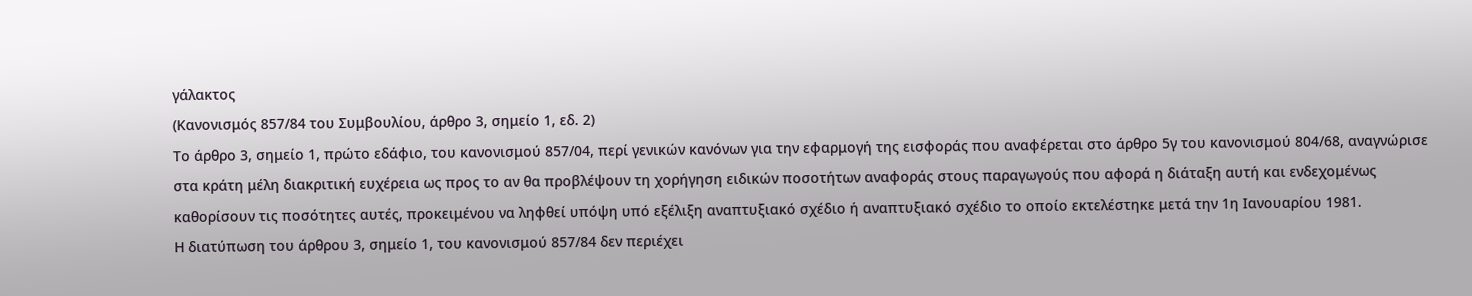γάλακτος
(Κανονισμός 857/84 του Συμβουλίου, άρθρο 3, σημείο 1, εδ. 2)
Το άρθρο 3, σημείο 1, πρώτο εδάφιο, του κανονισμού 857/04, περί γενικών κανόνων για την εφαρμογή της εισφοράς που αναφέρεται στο άρθρο 5γ του κανονισμού 804/68, αναγνώρισε στα κράτη μέλη διακριτική ευχέρεια ως προς το αν θα προβλέψουν τη χορήγηση ειδικών ποσοτήτων αναφοράς στους παραγωγούς που αφορά η διάταξη αυτή και ενδεχομένως καθορίσουν τις ποσότητες αυτές, προκειμένου να ληφθεί υπόψη υπό εξέλιξη αναπτυξιακό σχέδιο ή αναπτυξιακό σχέδιο το οποίο εκτελέστηκε μετά την 1η Ιανουαρίου 1981.
Η διατύπωση του άρθρου 3, σημείο 1, του κανονισμού 857/84 δεν περιέχει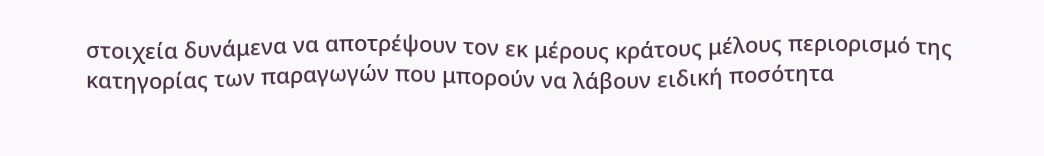στοιχεία δυνάμενα να αποτρέψουν τον εκ μέρους κράτους μέλους περιορισμό της κατηγορίας των παραγωγών που μπορούν να λάβουν ειδική ποσότητα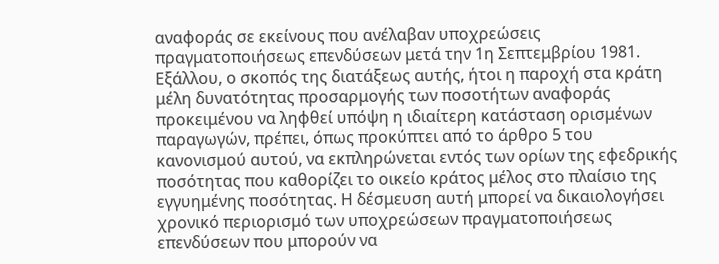αναφοράς σε εκείνους που ανέλαβαν υποχρεώσεις πραγματοποιήσεως επενδύσεων μετά την 1η Σεπτεμβρίου 1981.
Εξάλλου, ο σκοπός της διατάξεως αυτής, ήτοι η παροχή στα κράτη μέλη δυνατότητας προσαρμογής των ποσοτήτων αναφοράς προκειμένου να ληφθεί υπόψη η ιδιαίτερη κατάσταση ορισμένων παραγωγών, πρέπει, όπως προκύπτει από το άρθρο 5 του κανονισμού αυτού, να εκπληρώνεται εντός των ορίων της εφεδρικής ποσότητας που καθορίζει το οικείο κράτος μέλος στο πλαίσιο της εγγυημένης ποσότητας. Η δέσμευση αυτή μπορεί να δικαιολογήσει χρονικό περιορισμό των υποχρεώσεων πραγματοποιήσεως επενδύσεων που μπορούν να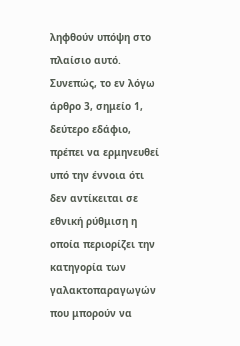ληφθούν υπόψη στο πλαίσιο αυτό.
Συνεπώς, το εν λόγω άρθρο 3, σημείο 1, δεύτερο εδάφιο, πρέπει να ερμηνευθεί υπό την έννοια ότι δεν αντίκειται σε εθνική ρύθμιση η οποία περιορίζει την κατηγορία των γαλακτοπαραγωγών που μπορούν να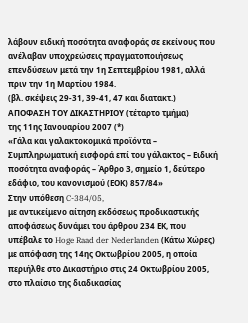λάβουν ειδική ποσότητα αναφοράς σε εκείνους που ανέλαβαν υποχρεώσεις πραγματοποιήσεως επενδύσεων μετά την 1η Σεπτεμβρίου 1981, αλλά πριν την 1η Μαρτίου 1984.
(βλ. σκέψεις 29-31, 39-41, 47 και διατακτ.)
ΑΠΟΦΑΣΗ ΤΟΥ ΔΙΚΑΣΤΗΡΙΟΥ (τέταρτο τμήμα)
της 11ης Ιανουαρίου 2007 (*)
«Γάλα και γαλακτοκομικά προϊόντα – Συμπληρωματική εισφορά επί του γάλακτος – Ειδική ποσότητα αναφοράς – Άρθρο 3, σημείο 1, δεύτερο εδάφιο, του κανονισμού (ΕΟΚ) 857/84»
Στην υπόθεση C-384/05,
με αντικείμενο αίτηση εκδόσεως προδικαστικής αποφάσεως δυνάμει του άρθρου 234 ΕΚ, που υπέβαλε το Hoge Raad der Nederlanden (Κάτω Χώρες) με απόφαση της 14ης Οκτωβρίου 2005, η οποία περιήλθε στο Δικαστήριο στις 24 Οκτωβρίου 2005, στο πλαίσιο της διαδικασίας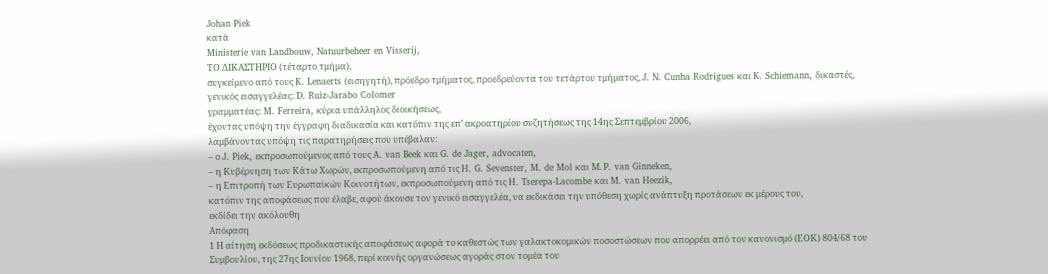Johan Piek
κατά
Ministerie van Landbouw, Natuurbeheer en Visserij,
ΤΟ ΔΙΚΑΣΤΗΡΙΟ (τέταρτο τμήμα),
συγκείμενο από τους K. Lenaerts (εισηγητή), πρόεδρο τμήματος, προεδρεύοντα του τετάρτου τμήματος, J. N. Cunha Rodrigues και K. Schiemann, δικαστές,
γενικός εισαγγελέας: D. Ruiz-Jarabo Colomer
γραμματέας: M. Ferreira, κύρια υπάλληλος διοικήσεως,
έχοντας υπόψη την έγγραφη διαδικασία και κατόπιν της επ’ ακροατηρίου συζητήσεως της 14ης Σεπτεμβρίου 2006,
λαμβάνοντας υπόψη τις παρατηρήσεις που υπέβαλαν:
– ο J. Piek, εκπροσωπούμενος από τους A. van Beek και G. de Jager, advocaten,
– η Κυβέρνηση των Κάτω Χωρών, εκπροσωπούμενη από τις H. G. Sevenster, M. de Mol και Μ. P. van Ginneken,
– η Επιτροπή των Ευρωπαϊκών Κοινοτήτων, εκπροσωπούμενη από τις H. Tserepa-Lacombe και M. van Heezik,
κατόπιν της αποφάσεως που έλαβε, αφού άκουσε τον γενικό εισαγγελέα, να εκδικάσει την υπόθεση χωρίς ανάπτυξη προτάσεων εκ μέρους του,
εκδίδει την ακόλουθη
Απόφαση
1 Η αίτηση εκδόσεως προδικαστικής αποφάσεως αφορά το καθεστώς των γαλακτοκομικών ποσοστώσεων που απορρέει από τον κανονισμό (ΕΟΚ) 804/68 του Συμβουλίου, της 27ης Ιουνίου 1968, περί κοινής οργανώσεως αγοράς στον τομέα του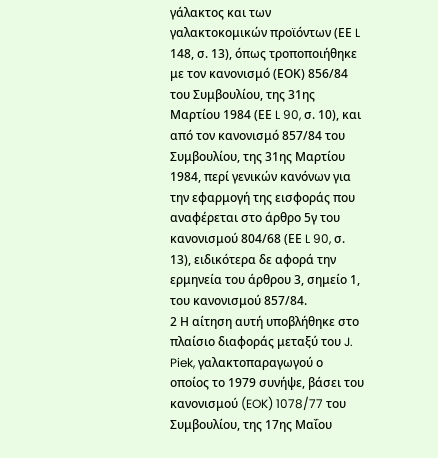γάλακτος και των γαλακτοκομικών προϊόντων (ΕΕ L 148, σ. 13), όπως τροποποιήθηκε με τον κανονισμό (ΕΟΚ) 856/84 του Συμβουλίου, της 31ης Μαρτίου 1984 (ΕΕ L 90, σ. 10), και από τον κανονισμό 857/84 του Συμβουλίου, της 31ης Μαρτίου 1984, περί γενικών κανόνων για την εφαρμογή της εισφοράς που αναφέρεται στο άρθρο 5γ του κανονισμού 804/68 (ΕΕ L 90, σ. 13), ειδικότερα δε αφορά την ερμηνεία του άρθρου 3, σημείο 1, του κανονισμού 857/84.
2 Η αίτηση αυτή υποβλήθηκε στο πλαίσιο διαφοράς μεταξύ του J. Piek, γαλακτοπαραγωγού ο οποίος το 1979 συνήψε, βάσει του κανονισμού (EOK) 1078/77 του Συμβουλίου, της 17ης Μαΐου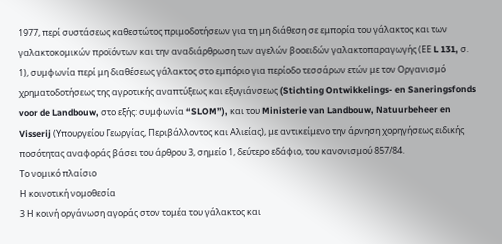1977, περί συστάσεως καθεστώτος πριμοδοτήσεων για τη μη διάθεση σε εμπορία του γάλακτος και των γαλακτοκομικών προϊόντων και την αναδιάρθρωση των αγελών βοοειδών γαλακτοπαραγωγής (ΕΕ L 131, σ. 1), συμφωνία περί μη διαθέσεως γάλακτος στο εμπόριο για περίοδο τεσσάρων ετών με τον Οργανισμό χρηματοδοτήσεως της αγροτικής αναπτύξεως και εξυγιάνσεως (Stichting Ontwikkelings- en Saneringsfonds voor de Landbouw, στο εξής: συμφωνία “SLOM”), και του Ministerie van Landbouw, Natuurbeheer en Visserij (Υπουργείου Γεωργίας, Περιβάλλοντος και Αλιείας), με αντικείμενο την άρνηση χορηγήσεως ειδικής ποσότητας αναφοράς βάσει του άρθρου 3, σημείο 1, δεύτερο εδάφιο, του κανονισμού 857/84.
Το νομικό πλαίσιο
Η κοινοτική νομοθεσία
3 Η κοινή οργάνωση αγοράς στον τομέα του γάλακτος και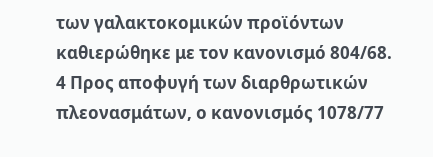των γαλακτοκομικών προϊόντων καθιερώθηκε με τον κανονισμό 804/68.
4 Προς αποφυγή των διαρθρωτικών πλεονασμάτων, ο κανονισμός 1078/77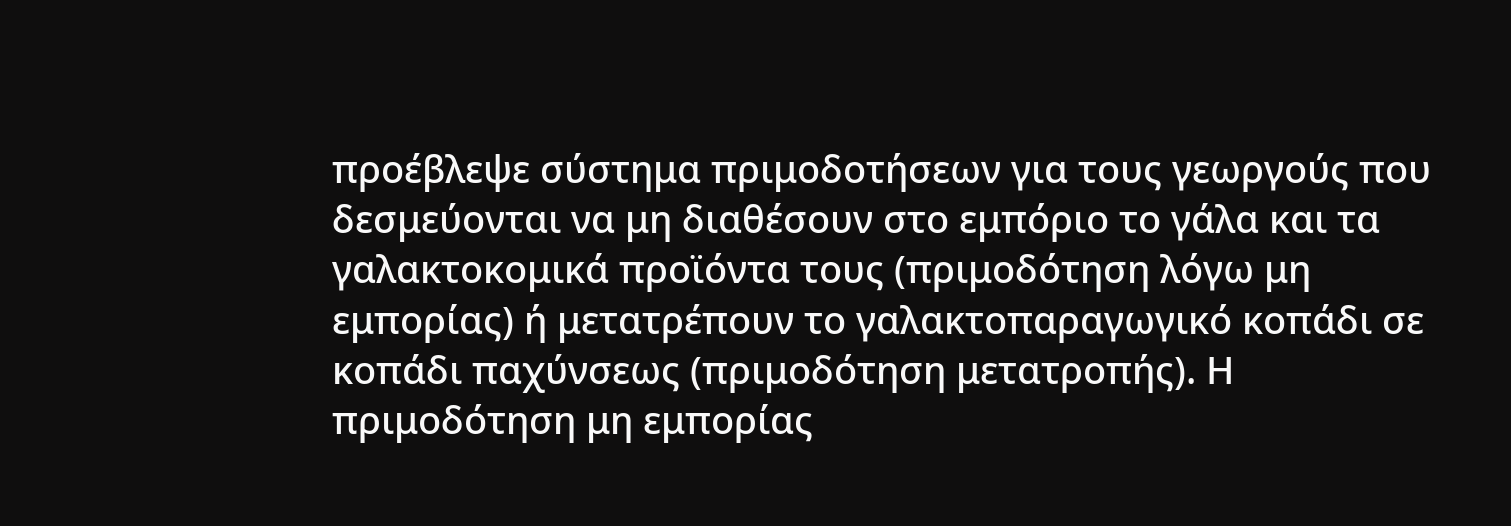προέβλεψε σύστημα πριμοδοτήσεων για τους γεωργούς που δεσμεύονται να μη διαθέσουν στο εμπόριο το γάλα και τα γαλακτοκομικά προϊόντα τους (πριμοδότηση λόγω μη εμπορίας) ή μετατρέπουν το γαλακτοπαραγωγικό κοπάδι σε κοπάδι παχύνσεως (πριμοδότηση μετατροπής). Η πριμοδότηση μη εμπορίας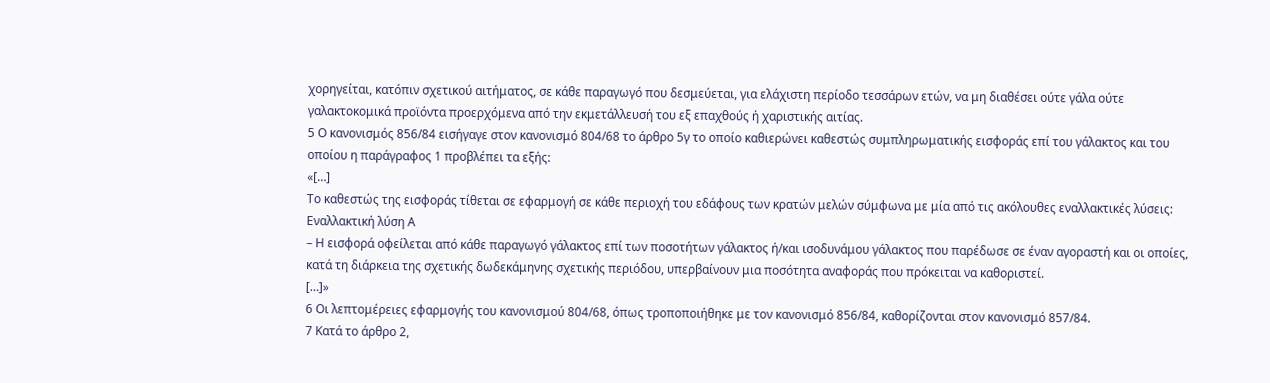χορηγείται, κατόπιν σχετικού αιτήματος, σε κάθε παραγωγό που δεσμεύεται, για ελάχιστη περίοδο τεσσάρων ετών, να μη διαθέσει ούτε γάλα ούτε γαλακτοκομικά προϊόντα προερχόμενα από την εκμετάλλευσή του εξ επαχθούς ή χαριστικής αιτίας.
5 Ο κανονισμός 856/84 εισήγαγε στον κανονισμό 804/68 το άρθρο 5γ το οποίο καθιερώνει καθεστώς συμπληρωματικής εισφοράς επί του γάλακτος και του οποίου η παράγραφος 1 προβλέπει τα εξής:
«[…]
Το καθεστώς της εισφοράς τίθεται σε εφαρμογή σε κάθε περιοχή του εδάφους των κρατών μελών σύμφωνα με μία από τις ακόλουθες εναλλακτικές λύσεις:
Εναλλακτική λύση Α
– Η εισφορά οφείλεται από κάθε παραγωγό γάλακτος επί των ποσοτήτων γάλακτος ή/και ισοδυνάμου γάλακτος που παρέδωσε σε έναν αγοραστή και οι οποίες, κατά τη διάρκεια της σχετικής δωδεκάμηνης σχετικής περιόδου, υπερβαίνουν μια ποσότητα αναφοράς που πρόκειται να καθοριστεί.
[…]»
6 Οι λεπτομέρειες εφαρμογής του κανονισμού 804/68, όπως τροποποιήθηκε με τον κανονισμό 856/84, καθορίζονται στον κανονισμό 857/84.
7 Κατά το άρθρο 2,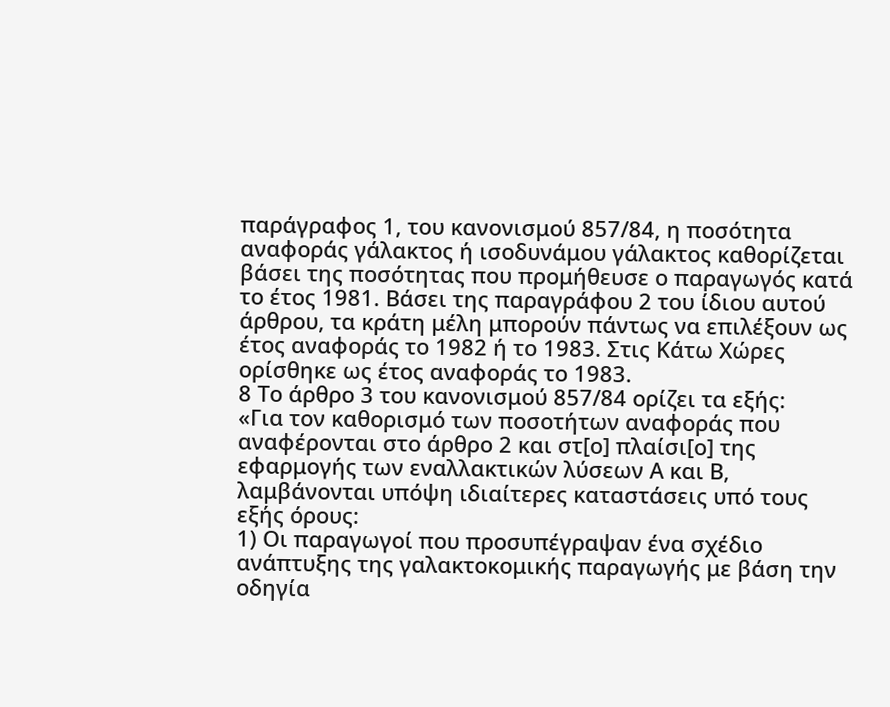παράγραφος 1, του κανονισμού 857/84, η ποσότητα αναφοράς γάλακτος ή ισοδυνάμου γάλακτος καθορίζεται βάσει της ποσότητας που προμήθευσε ο παραγωγός κατά το έτος 1981. Βάσει της παραγράφου 2 του ίδιου αυτού άρθρου, τα κράτη μέλη μπορούν πάντως να επιλέξουν ως έτος αναφοράς το 1982 ή το 1983. Στις Κάτω Χώρες ορίσθηκε ως έτος αναφοράς το 1983.
8 Το άρθρο 3 του κανονισμού 857/84 ορίζει τα εξής:
«Για τον καθορισμό των ποσοτήτων αναφοράς που αναφέρονται στο άρθρο 2 και στ[ο] πλαίσι[ο] της εφαρμογής των εναλλακτικών λύσεων Α και Β, λαμβάνονται υπόψη ιδιαίτερες καταστάσεις υπό τους εξής όρους:
1) Οι παραγωγοί που προσυπέγραψαν ένα σχέδιο ανάπτυξης της γαλακτοκομικής παραγωγής με βάση την οδηγία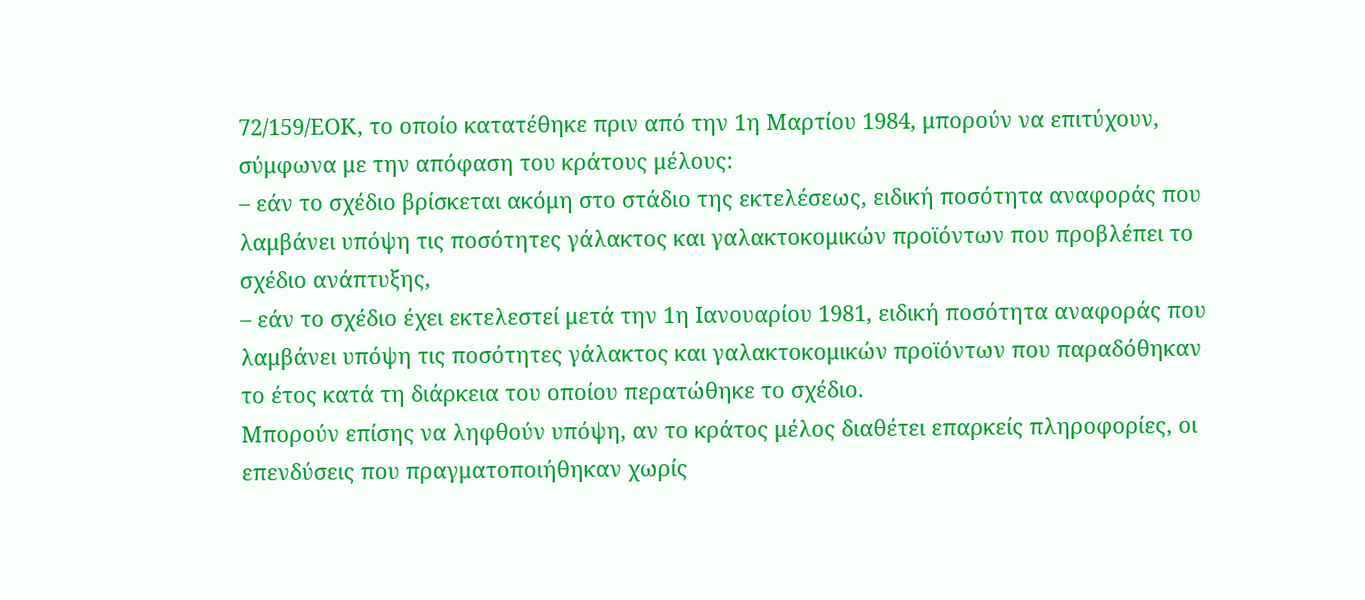72/159/ΕΟΚ, το οποίο κατατέθηκε πριν από την 1η Μαρτίου 1984, μπορούν να επιτύχουν, σύμφωνα με την απόφαση του κράτους μέλους:
– εάν το σχέδιο βρίσκεται ακόμη στο στάδιο της εκτελέσεως, ειδική ποσότητα αναφοράς που λαμβάνει υπόψη τις ποσότητες γάλακτος και γαλακτοκομικών προϊόντων που προβλέπει το σχέδιο ανάπτυξης,
– εάν το σχέδιο έχει εκτελεστεί μετά την 1η Ιανουαρίου 1981, ειδική ποσότητα αναφοράς που λαμβάνει υπόψη τις ποσότητες γάλακτος και γαλακτοκομικών προϊόντων που παραδόθηκαν το έτος κατά τη διάρκεια του οποίου περατώθηκε το σχέδιο.
Μπορούν επίσης να ληφθούν υπόψη, αν το κράτος μέλος διαθέτει επαρκείς πληροφορίες, οι επενδύσεις που πραγματοποιήθηκαν χωρίς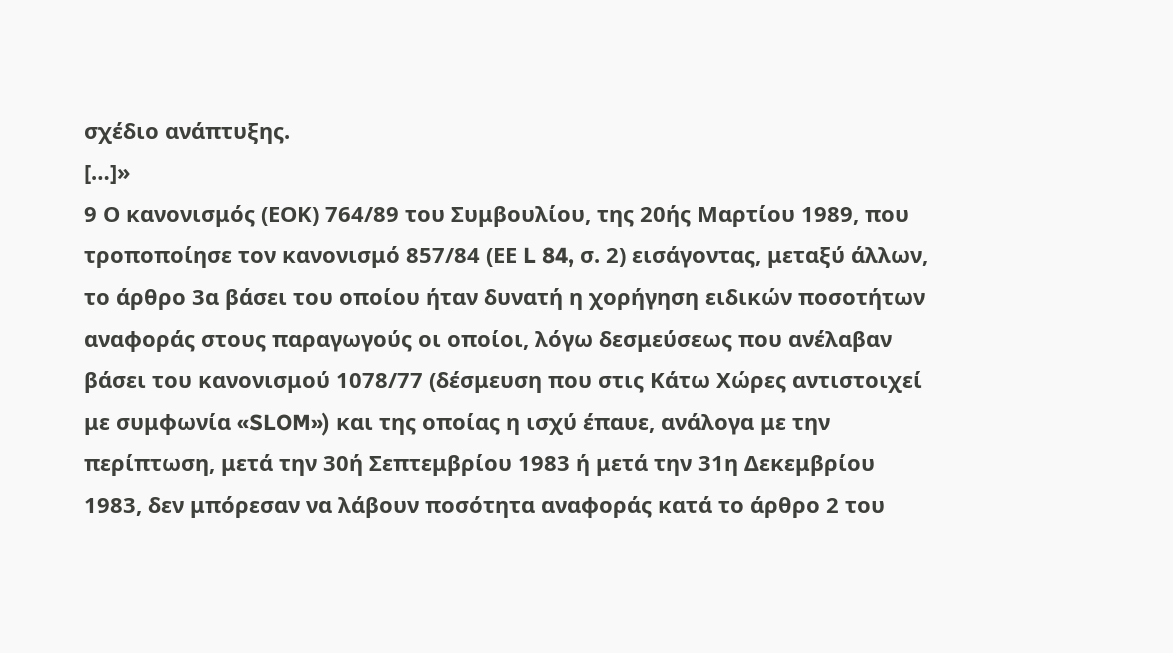σχέδιο ανάπτυξης.
[…]»
9 Ο κανονισμός (ΕΟΚ) 764/89 του Συμβουλίου, της 20ής Μαρτίου 1989, που τροποποίησε τον κανονισμό 857/84 (ΕΕ L 84, σ. 2) εισάγοντας, μεταξύ άλλων, το άρθρο 3α βάσει του οποίου ήταν δυνατή η χορήγηση ειδικών ποσοτήτων αναφοράς στους παραγωγούς οι οποίοι, λόγω δεσμεύσεως που ανέλαβαν βάσει του κανονισμού 1078/77 (δέσμευση που στις Κάτω Χώρες αντιστοιχεί με συμφωνία «SLOM») και της οποίας η ισχύ έπαυε, ανάλογα με την περίπτωση, μετά την 30ή Σεπτεμβρίου 1983 ή μετά την 31η Δεκεμβρίου 1983, δεν μπόρεσαν να λάβουν ποσότητα αναφοράς κατά το άρθρο 2 του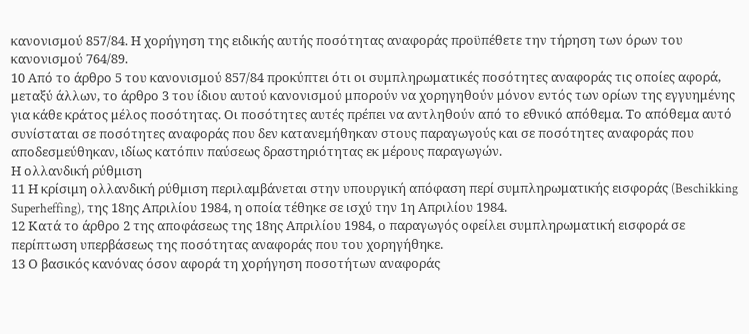κανονισμού 857/84. Η χορήγηση της ειδικής αυτής ποσότητας αναφοράς προϋπέθετε την τήρηση των όρων του κανονισμού 764/89.
10 Από το άρθρο 5 του κανονισμού 857/84 προκύπτει ότι οι συμπληρωματικές ποσότητες αναφοράς τις οποίες αφορά, μεταξύ άλλων, το άρθρο 3 του ίδιου αυτού κανονισμού μπορούν να χορηγηθούν μόνον εντός των ορίων της εγγυημένης για κάθε κράτος μέλος ποσότητας. Οι ποσότητες αυτές πρέπει να αντληθούν από το εθνικό απόθεμα. Το απόθεμα αυτό συνίσταται σε ποσότητες αναφοράς που δεν κατανεμήθηκαν στους παραγωγούς και σε ποσότητες αναφοράς που αποδεσμεύθηκαν, ιδίως κατόπιν παύσεως δραστηριότητας εκ μέρους παραγωγών.
Η ολλανδική ρύθμιση
11 Η κρίσιμη ολλανδική ρύθμιση περιλαμβάνεται στην υπουργική απόφαση περί συμπληρωματικής εισφοράς (Beschikking Superheffing), της 18ης Απριλίου 1984, η οποία τέθηκε σε ισχύ την 1η Απριλίου 1984.
12 Κατά το άρθρο 2 της αποφάσεως της 18ης Απριλίου 1984, ο παραγωγός οφείλει συμπληρωματική εισφορά σε περίπτωση υπερβάσεως της ποσότητας αναφοράς που του χορηγήθηκε.
13 Ο βασικός κανόνας όσον αφορά τη χορήγηση ποσοτήτων αναφοράς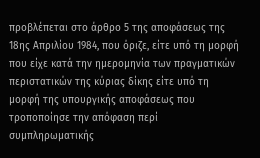προβλέπεται στο άρθρο 5 της αποφάσεως της 18ης Απριλίου 1984, που όριζε, είτε υπό τη μορφή που είχε κατά την ημερομηνία των πραγματικών περιστατικών της κύριας δίκης είτε υπό τη μορφή της υπουργικής αποφάσεως που τροποποίησε την απόφαση περί συμπληρωματικής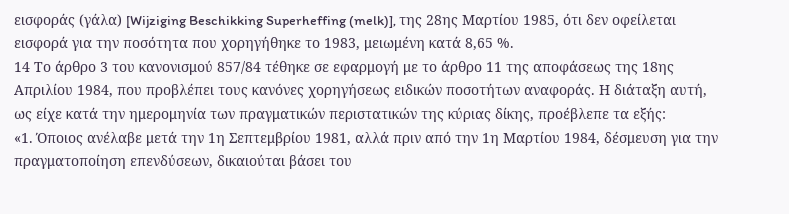εισφοράς (γάλα) [Wijziging Beschikking Superheffing (melk)], της 28ης Μαρτίου 1985, ότι δεν οφείλεται εισφορά για την ποσότητα που χορηγήθηκε το 1983, μειωμένη κατά 8,65 %.
14 Το άρθρο 3 του κανονισμού 857/84 τέθηκε σε εφαρμογή με το άρθρο 11 της αποφάσεως της 18ης Απριλίου 1984, που προβλέπει τους κανόνες χορηγήσεως ειδικών ποσοτήτων αναφοράς. Η διάταξη αυτή, ως είχε κατά την ημερομηνία των πραγματικών περιστατικών της κύριας δίκης, προέβλεπε τα εξής:
«1. Όποιος ανέλαβε μετά την 1η Σεπτεμβρίου 1981, αλλά πριν από την 1η Μαρτίου 1984, δέσμευση για την πραγματοποίηση επενδύσεων, δικαιούται βάσει του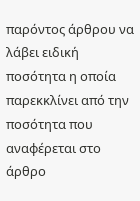παρόντος άρθρου να λάβει ειδική ποσότητα η οποία παρεκκλίνει από την ποσότητα που αναφέρεται στο άρθρο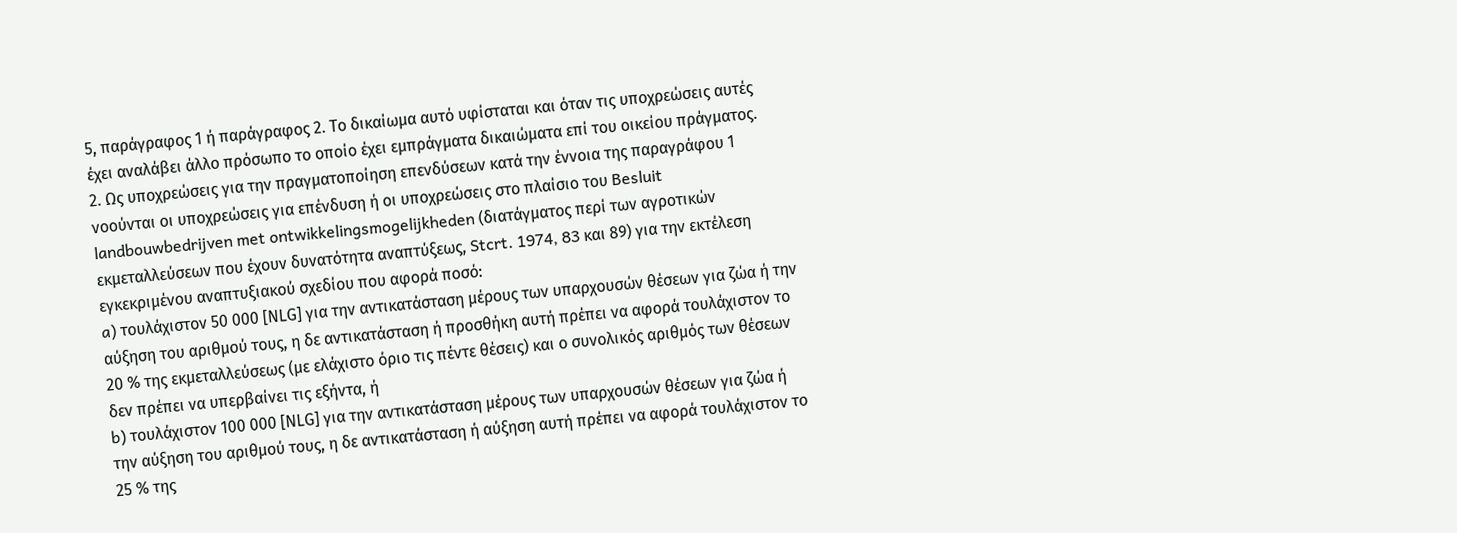5, παράγραφος 1 ή παράγραφος 2. Το δικαίωμα αυτό υφίσταται και όταν τις υποχρεώσεις αυτές έχει αναλάβει άλλο πρόσωπο το οποίο έχει εμπράγματα δικαιώματα επί του οικείου πράγματος.
2. Ως υποχρεώσεις για την πραγματοποίηση επενδύσεων κατά την έννοια της παραγράφου 1 νοούνται οι υποχρεώσεις για επένδυση ή οι υποχρεώσεις στο πλαίσιο του Besluit landbouwbedrijven met ontwikkelingsmogelijkheden (διατάγματος περί των αγροτικών εκμεταλλεύσεων που έχουν δυνατότητα αναπτύξεως, Stcrt. 1974, 83 και 89) για την εκτέλεση εγκεκριμένου αναπτυξιακού σχεδίου που αφορά ποσό:
a) τουλάχιστον 50 000 [ΝLG] για την αντικατάσταση μέρους των υπαρχουσών θέσεων για ζώα ή την αύξηση του αριθμού τους, η δε αντικατάσταση ή προσθήκη αυτή πρέπει να αφορά τουλάχιστον το 20 % της εκμεταλλεύσεως (με ελάχιστο όριο τις πέντε θέσεις) και ο συνολικός αριθμός των θέσεων δεν πρέπει να υπερβαίνει τις εξήντα, ή
b) τουλάχιστον 100 000 [ΝLG] για την αντικατάσταση μέρους των υπαρχουσών θέσεων για ζώα ή την αύξηση του αριθμού τους, η δε αντικατάσταση ή αύξηση αυτή πρέπει να αφορά τουλάχιστον το 25 % της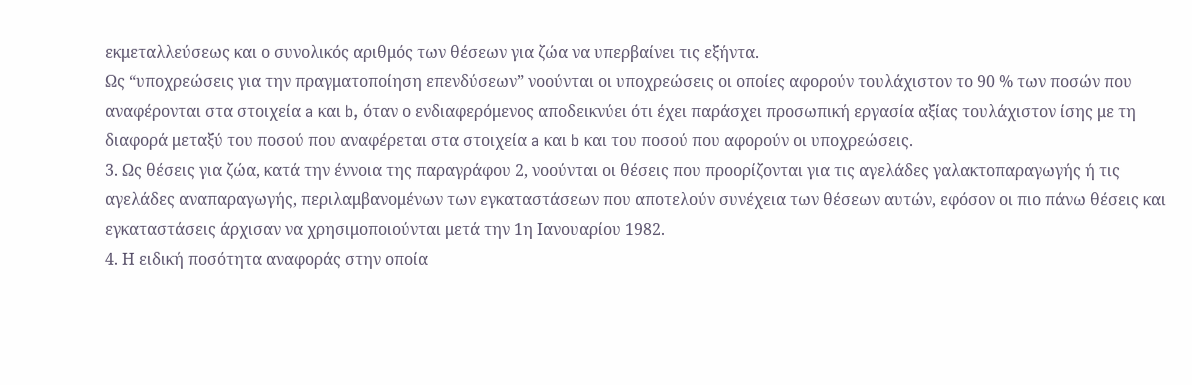εκμεταλλεύσεως και ο συνολικός αριθμός των θέσεων για ζώα να υπερβαίνει τις εξήντα.
Ως “υποχρεώσεις για την πραγματοποίηση επενδύσεων” νοούνται οι υποχρεώσεις οι οποίες αφορούν τουλάχιστον το 90 % των ποσών που αναφέρονται στα στοιχεία a και b, όταν ο ενδιαφερόμενος αποδεικνύει ότι έχει παράσχει προσωπική εργασία αξίας τουλάχιστον ίσης με τη διαφορά μεταξύ του ποσού που αναφέρεται στα στοιχεία a και b και του ποσού που αφορούν οι υποχρεώσεις.
3. Ως θέσεις για ζώα, κατά την έννοια της παραγράφου 2, νοούνται οι θέσεις που προορίζονται για τις αγελάδες γαλακτοπαραγωγής ή τις αγελάδες αναπαραγωγής, περιλαμβανομένων των εγκαταστάσεων που αποτελούν συνέχεια των θέσεων αυτών, εφόσον οι πιο πάνω θέσεις και εγκαταστάσεις άρχισαν να χρησιμοποιούνται μετά την 1η Ιανουαρίου 1982.
4. Η ειδική ποσότητα αναφοράς στην οποία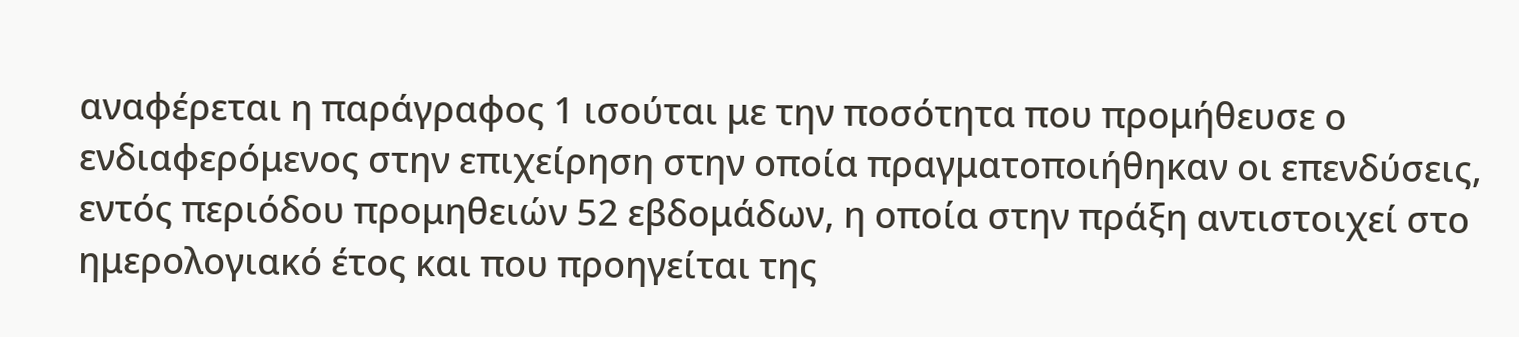αναφέρεται η παράγραφος 1 ισούται με την ποσότητα που προμήθευσε ο ενδιαφερόμενος στην επιχείρηση στην οποία πραγματοποιήθηκαν οι επενδύσεις, εντός περιόδου προμηθειών 52 εβδομάδων, η οποία στην πράξη αντιστοιχεί στο ημερολογιακό έτος και που προηγείται της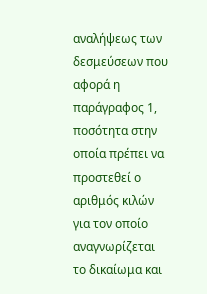αναλήψεως των δεσμεύσεων που αφορά η παράγραφος 1, ποσότητα στην οποία πρέπει να προστεθεί ο αριθμός κιλών για τον οποίο αναγνωρίζεται το δικαίωμα και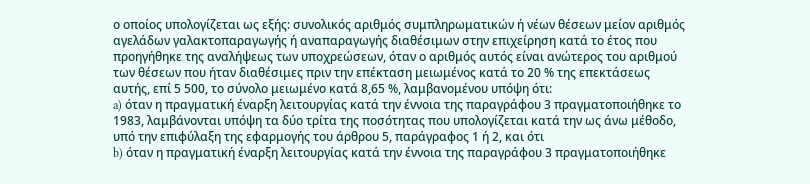ο οποίος υπολογίζεται ως εξής: συνολικός αριθμός συμπληρωματικών ή νέων θέσεων μείον αριθμός αγελάδων γαλακτοπαραγωγής ή αναπαραγωγής διαθέσιμων στην επιχείρηση κατά το έτος που προηγήθηκε της αναλήψεως των υποχρεώσεων, όταν ο αριθμός αυτός είναι ανώτερος του αριθμού των θέσεων που ήταν διαθέσιμες πριν την επέκταση μειωμένος κατά το 20 % της επεκτάσεως αυτής, επί 5 500, το σύνολο μειωμένο κατά 8,65 %, λαμβανομένου υπόψη ότι:
a) όταν η πραγματική έναρξη λειτουργίας κατά την έννοια της παραγράφου 3 πραγματοποιήθηκε το 1983, λαμβάνονται υπόψη τα δύο τρίτα της ποσότητας που υπολογίζεται κατά την ως άνω μέθοδο, υπό την επιφύλαξη της εφαρμογής του άρθρου 5, παράγραφος 1 ή 2, και ότι
b) όταν η πραγματική έναρξη λειτουργίας κατά την έννοια της παραγράφου 3 πραγματοποιήθηκε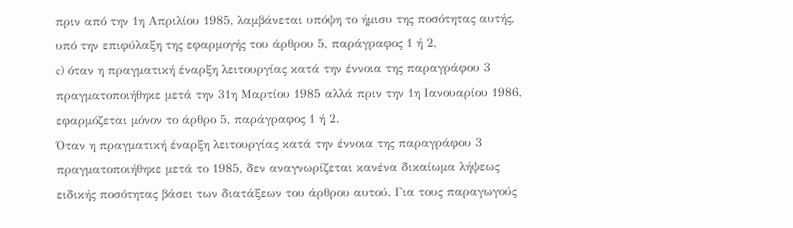πριν από την 1η Απριλίου 1985, λαμβάνεται υπόψη το ήμισυ της ποσότητας αυτής, υπό την επιφύλαξη της εφαρμογής του άρθρου 5, παράγραφος 1 ή 2,
c) όταν η πραγματική έναρξη λειτουργίας κατά την έννοια της παραγράφου 3 πραγματοποιήθηκε μετά την 31η Μαρτίου 1985 αλλά πριν την 1η Ιανουαρίου 1986, εφαρμόζεται μόνον το άρθρο 5, παράγραφος 1 ή 2.
Όταν η πραγματική έναρξη λειτουργίας κατά την έννοια της παραγράφου 3 πραγματοποιήθηκε μετά το 1985, δεν αναγνωρίζεται κανένα δικαίωμα λήψεως ειδικής ποσότητας βάσει των διατάξεων του άρθρου αυτού. Για τους παραγωγούς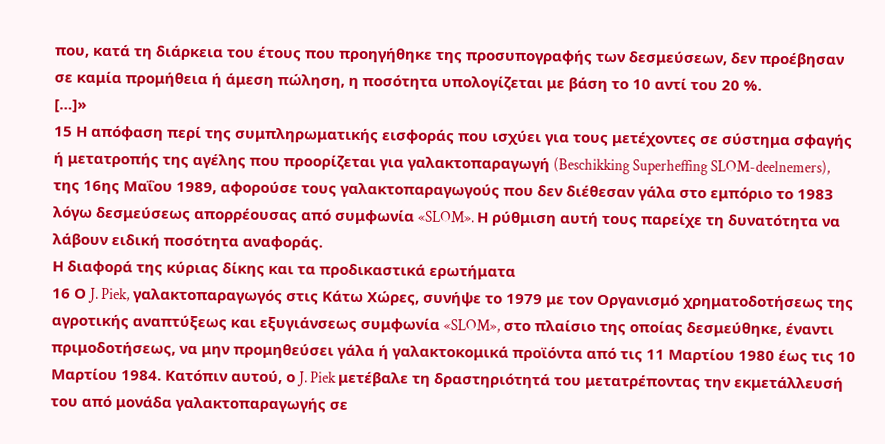που, κατά τη διάρκεια του έτους που προηγήθηκε της προσυπογραφής των δεσμεύσεων, δεν προέβησαν σε καμία προμήθεια ή άμεση πώληση, η ποσότητα υπολογίζεται με βάση το 10 αντί του 20 %.
[…]»
15 Η απόφαση περί της συμπληρωματικής εισφοράς που ισχύει για τους μετέχοντες σε σύστημα σφαγής ή μετατροπής της αγέλης που προορίζεται για γαλακτοπαραγωγή (Beschikking Superheffing SLOM-deelnemers), της 16ης Μαΐου 1989, αφορούσε τους γαλακτοπαραγωγούς που δεν διέθεσαν γάλα στο εμπόριο το 1983 λόγω δεσμεύσεως απορρέουσας από συμφωνία «SLOM». Η ρύθμιση αυτή τους παρείχε τη δυνατότητα να λάβουν ειδική ποσότητα αναφοράς.
Η διαφορά της κύριας δίκης και τα προδικαστικά ερωτήματα
16 Ο J. Piek, γαλακτοπαραγωγός στις Κάτω Χώρες, συνήψε το 1979 με τον Οργανισμό χρηματοδοτήσεως της αγροτικής αναπτύξεως και εξυγιάνσεως συμφωνία «SLOM», στο πλαίσιο της οποίας δεσμεύθηκε, έναντι πριμοδοτήσεως, να μην προμηθεύσει γάλα ή γαλακτοκομικά προϊόντα από τις 11 Μαρτίου 1980 έως τις 10 Μαρτίου 1984. Κατόπιν αυτού, ο J. Piek μετέβαλε τη δραστηριότητά του μετατρέποντας την εκμετάλλευσή του από μονάδα γαλακτοπαραγωγής σε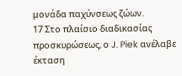μονάδα παχύνσεως ζώων.
17 Στο πλαίσιο διαδικασίας προσκυρώσεως, ο J. Piek ανέλαβε έκταση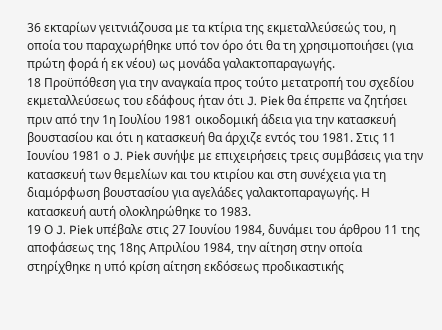36 εκταρίων γειτνιάζουσα με τα κτίρια της εκμεταλλεύσεώς του, η οποία του παραχωρήθηκε υπό τον όρο ότι θα τη χρησιμοποιήσει (για πρώτη φορά ή εκ νέου) ως μονάδα γαλακτοπαραγωγής.
18 Προϋπόθεση για την αναγκαία προς τούτο μετατροπή του σχεδίου εκμεταλλεύσεως του εδάφους ήταν ότι J. Piek θα έπρεπε να ζητήσει πριν από την 1η Ιουλίου 1981 οικοδομική άδεια για την κατασκευή βουστασίου και ότι η κατασκευή θα άρχιζε εντός του 1981. Στις 11 Ιουνίου 1981 ο J. Piek συνήψε με επιχειρήσεις τρεις συμβάσεις για την κατασκευή των θεμελίων και του κτιρίου και στη συνέχεια για τη διαμόρφωση βουστασίου για αγελάδες γαλακτοπαραγωγής. Η κατασκευή αυτή ολοκληρώθηκε το 1983.
19 Ο J. Piek υπέβαλε στις 27 Ιουνίου 1984, δυνάμει του άρθρου 11 της αποφάσεως της 18ης Απριλίου 1984, την αίτηση στην οποία στηρίχθηκε η υπό κρίση αίτηση εκδόσεως προδικαστικής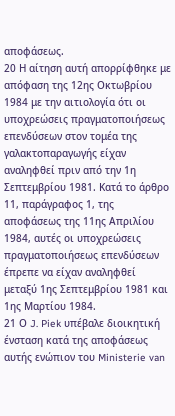αποφάσεως.
20 Η αίτηση αυτή απορρίφθηκε με απόφαση της 12ης Οκτωβρίου 1984 με την αιτιολογία ότι οι υποχρεώσεις πραγματοποιήσεως επενδύσεων στον τομέα της γαλακτοπαραγωγής είχαν αναληφθεί πριν από την 1η Σεπτεμβρίου 1981. Κατά το άρθρο 11, παράγραφος 1, της αποφάσεως της 11ης Απριλίου 1984, αυτές οι υποχρεώσεις πραγματοποιήσεως επενδύσεων έπρεπε να είχαν αναληφθεί μεταξύ 1ης Σεπτεμβρίου 1981 και 1ης Μαρτίου 1984.
21 Ο J. Piek υπέβαλε διοικητική ένσταση κατά της αποφάσεως αυτής ενώπιον του Ministerie van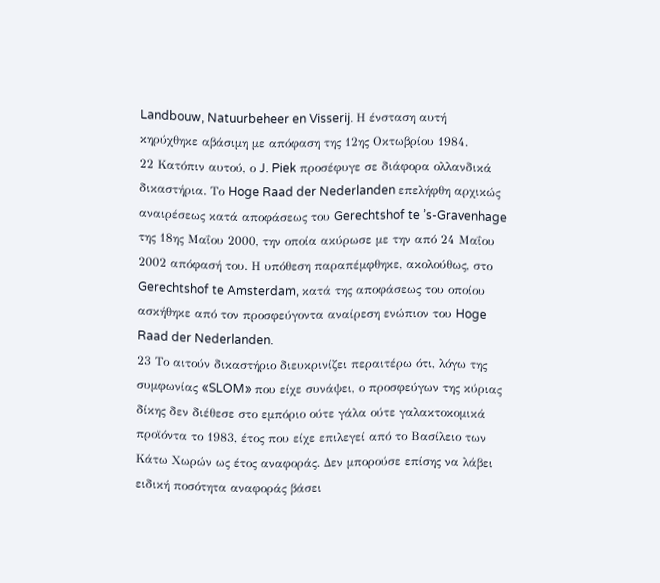Landbouw, Natuurbeheer en Visserij. Η ένσταση αυτή κηρύχθηκε αβάσιμη με απόφαση της 12ης Οκτωβρίου 1984.
22 Κατόπιν αυτού, ο J. Piek προσέφυγε σε διάφορα ολλανδικά δικαστήρια. Το Hoge Raad der Nederlanden επελήφθη αρχικώς αναιρέσεως κατά αποφάσεως του Gerechtshof te ’s-Gravenhage της 18ης Μαΐου 2000, την οποία ακύρωσε με την από 24 Μαΐου 2002 απόφασή του. Η υπόθεση παραπέμφθηκε, ακολούθως, στο Gerechtshof te Amsterdam, κατά της αποφάσεως του οποίου ασκήθηκε από τον προσφεύγοντα αναίρεση ενώπιον του Hoge Raad der Nederlanden.
23 Το αιτούν δικαστήριο διευκρινίζει περαιτέρω ότι, λόγω της συμφωνίας «SLOM» που είχε συνάψει, ο προσφεύγων της κύριας δίκης δεν διέθεσε στο εμπόριο ούτε γάλα ούτε γαλακτοκομικά προϊόντα το 1983, έτος που είχε επιλεγεί από το Βασίλειο των Κάτω Χωρών ως έτος αναφοράς. Δεν μπορούσε επίσης να λάβει ειδική ποσότητα αναφοράς βάσει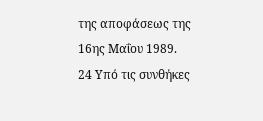της αποφάσεως της 16ης Μαΐου 1989.
24 Υπό τις συνθήκες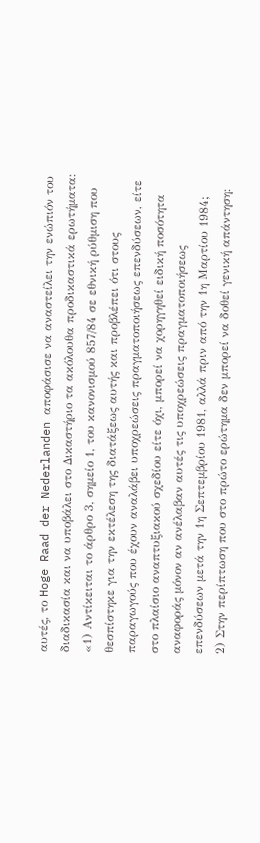αυτές, το Hoge Raad der Nederlanden αποφάσισε να αναστείλει την ενώπιόν του διαδικασία και να υποβάλει στο Δικαστήριο τα ακόλουθα προδικαστικά ερωτήματα:
«1) Αντίκειται το άρθρο 3, σημείο 1, του κανονισμού 857/84 σε εθνική ρύθμιση που θεσπίστηκε για την εκτέλεση της διατάξεως αυτής και προβλέπει ότι στους παραγωγούς που έχουν αναλάβει υποχρεώσεις πραγματοποιήσεως επενδύσεων, είτε στο πλαίσιο αναπτυξιακού σχεδίου είτε όχι, μπορεί να χορηγηθεί ειδική ποσότητα αναφοράς μόνον αν ανέλαβαν αυτές τις υποχρεώσεις πραγματοποιήσεως επενδύσεων μετά την 1η Σεπτεμβρίου 1981, αλλά πριν από την 1η Μαρτίου 1984;
2) Στην περίπτωση που στο πρώτο ερώτημα δεν μπορεί να δοθεί γενική απάντηση: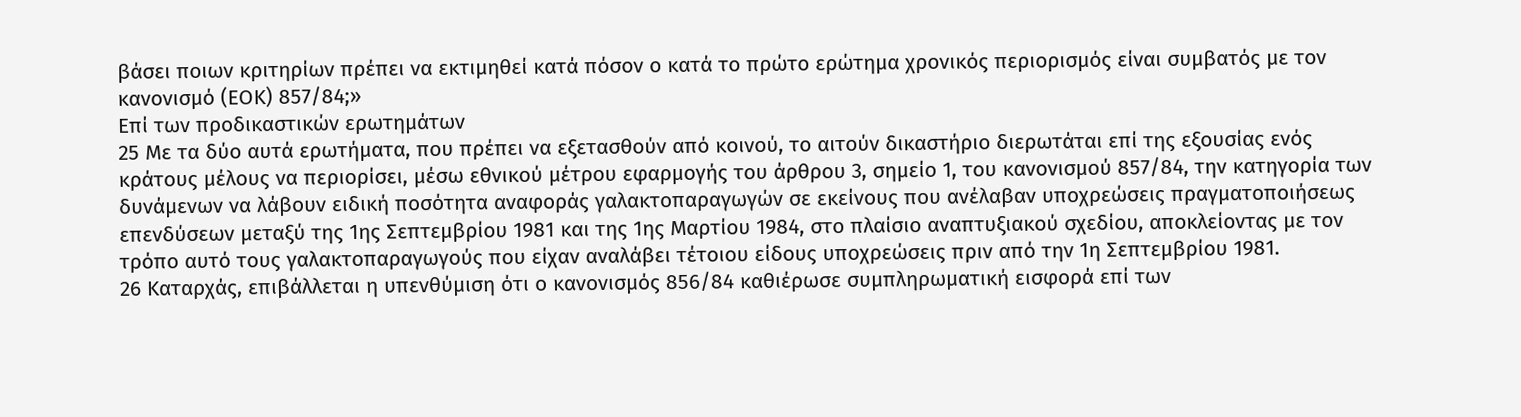βάσει ποιων κριτηρίων πρέπει να εκτιμηθεί κατά πόσον ο κατά το πρώτο ερώτημα χρονικός περιορισμός είναι συμβατός με τον κανονισμό (ΕΟΚ) 857/84;»
Επί των προδικαστικών ερωτημάτων
25 Με τα δύο αυτά ερωτήματα, που πρέπει να εξετασθούν από κοινού, το αιτούν δικαστήριο διερωτάται επί της εξουσίας ενός κράτους μέλους να περιορίσει, μέσω εθνικού μέτρου εφαρμογής του άρθρου 3, σημείο 1, του κανονισμού 857/84, την κατηγορία των δυνάμενων να λάβουν ειδική ποσότητα αναφοράς γαλακτοπαραγωγών σε εκείνους που ανέλαβαν υποχρεώσεις πραγματοποιήσεως επενδύσεων μεταξύ της 1ης Σεπτεμβρίου 1981 και της 1ης Μαρτίου 1984, στο πλαίσιο αναπτυξιακού σχεδίου, αποκλείοντας με τον τρόπο αυτό τους γαλακτοπαραγωγούς που είχαν αναλάβει τέτοιου είδους υποχρεώσεις πριν από την 1η Σεπτεμβρίου 1981.
26 Καταρχάς, επιβάλλεται η υπενθύμιση ότι ο κανονισμός 856/84 καθιέρωσε συμπληρωματική εισφορά επί των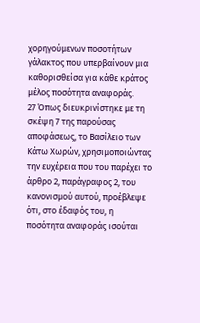χορηγούμενων ποσοτήτων γάλακτος που υπερβαίνουν μια καθορισθείσα για κάθε κράτος μέλος ποσότητα αναφοράς.
27 Όπως διευκρινίστηκε με τη σκέψη 7 της παρούσας αποφάσεως, το Βασίλειο των Κάτω Χωρών, χρησιμοποιώντας την ευχέρεια που του παρέχει το άρθρο 2, παράγραφος 2, του κανονισμού αυτού, προέβλεψε ότι, στο έδαφός του, η ποσότητα αναφοράς ισούται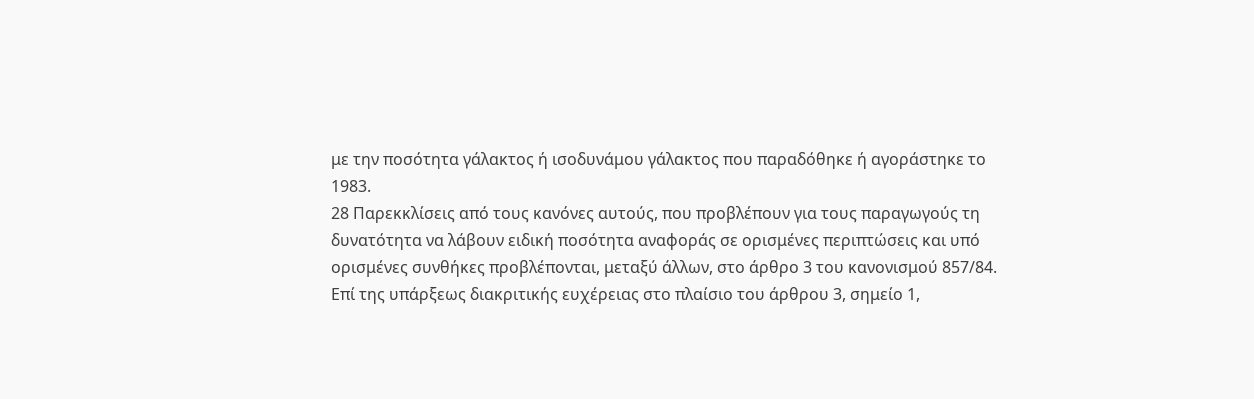με την ποσότητα γάλακτος ή ισοδυνάμου γάλακτος που παραδόθηκε ή αγοράστηκε το 1983.
28 Παρεκκλίσεις από τους κανόνες αυτούς, που προβλέπουν για τους παραγωγούς τη δυνατότητα να λάβουν ειδική ποσότητα αναφοράς σε ορισμένες περιπτώσεις και υπό ορισμένες συνθήκες προβλέπονται, μεταξύ άλλων, στο άρθρο 3 του κανονισμού 857/84.
Επί της υπάρξεως διακριτικής ευχέρειας στο πλαίσιο του άρθρου 3, σημείο 1,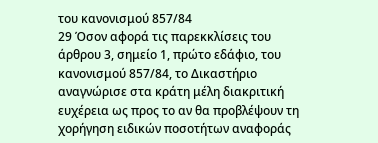του κανονισμού 857/84
29 Όσον αφορά τις παρεκκλίσεις του άρθρου 3, σημείο 1, πρώτο εδάφιο, του κανονισμού 857/84, το Δικαστήριο αναγνώρισε στα κράτη μέλη διακριτική ευχέρεια ως προς το αν θα προβλέψουν τη χορήγηση ειδικών ποσοτήτων αναφοράς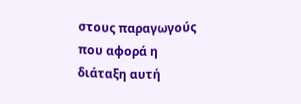στους παραγωγούς που αφορά η διάταξη αυτή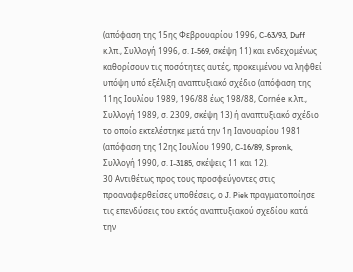(απόφαση της 15ης Φεβρουαρίου 1996, C-63/93, Duff κ.λπ., Συλλογή 1996, σ. I-569, σκέψη 11) και ενδεχομένως καθορίσουν τις ποσότητες αυτές, προκειμένου να ληφθεί υπόψη υπό εξέλιξη αναπτυξιακό σχέδιο (απόφαση της 11ης Ιουλίου 1989, 196/88 έως 198/88, Cornée κ.λπ., Συλλογή 1989, σ. 2309, σκέψη 13) ή αναπτυξιακό σχέδιο το οποίο εκτελέστηκε μετά την 1η Ιανουαρίου 1981 (απόφαση της 12ης Ιουλίου 1990, C-16/89, Spronk, Συλλογή 1990, σ. I-3185, σκέψεις 11 και 12).
30 Αντιθέτως προς τους προσφεύγοντες στις προαναφερθείσες υποθέσεις, ο J. Piek πραγματοποίησε τις επενδύσεις του εκτός αναπτυξιακού σχεδίου κατά την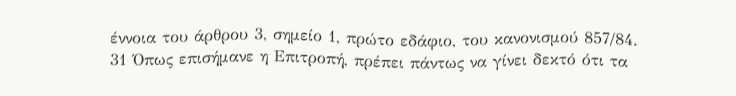έννοια του άρθρου 3, σημείο 1, πρώτο εδάφιο, του κανονισμού 857/84.
31 Όπως επισήμανε η Επιτροπή, πρέπει πάντως να γίνει δεκτό ότι τα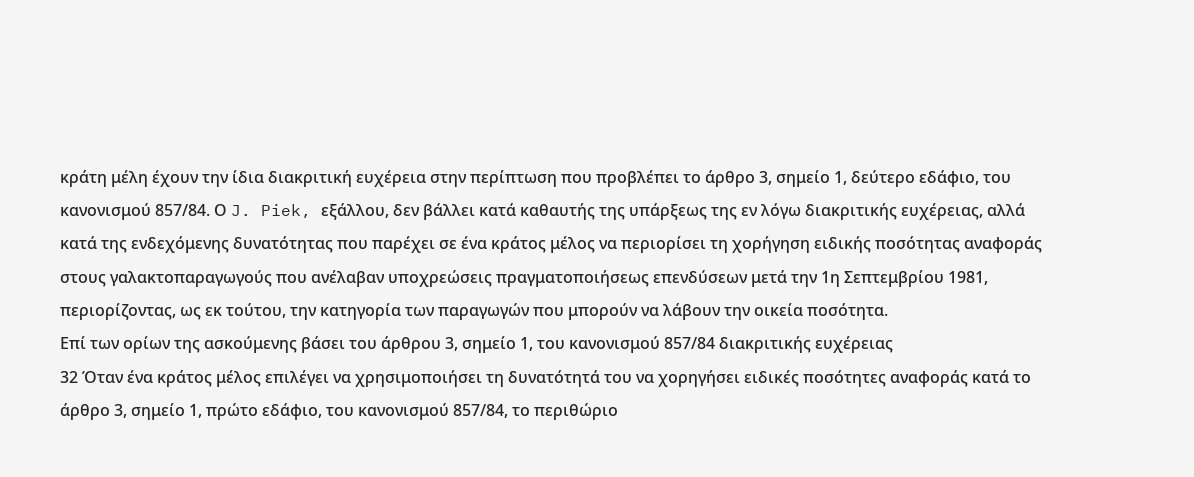κράτη μέλη έχουν την ίδια διακριτική ευχέρεια στην περίπτωση που προβλέπει το άρθρο 3, σημείο 1, δεύτερο εδάφιο, του κανονισμού 857/84. Ο J. Piek, εξάλλου, δεν βάλλει κατά καθαυτής της υπάρξεως της εν λόγω διακριτικής ευχέρειας, αλλά κατά της ενδεχόμενης δυνατότητας που παρέχει σε ένα κράτος μέλος να περιορίσει τη χορήγηση ειδικής ποσότητας αναφοράς στους γαλακτοπαραγωγούς που ανέλαβαν υποχρεώσεις πραγματοποιήσεως επενδύσεων μετά την 1η Σεπτεμβρίου 1981, περιορίζοντας, ως εκ τούτου, την κατηγορία των παραγωγών που μπορούν να λάβουν την οικεία ποσότητα.
Επί των ορίων της ασκούμενης βάσει του άρθρου 3, σημείο 1, του κανονισμού 857/84 διακριτικής ευχέρειας
32 Όταν ένα κράτος μέλος επιλέγει να χρησιμοποιήσει τη δυνατότητά του να χορηγήσει ειδικές ποσότητες αναφοράς κατά το άρθρο 3, σημείο 1, πρώτο εδάφιο, του κανονισμού 857/84, το περιθώριο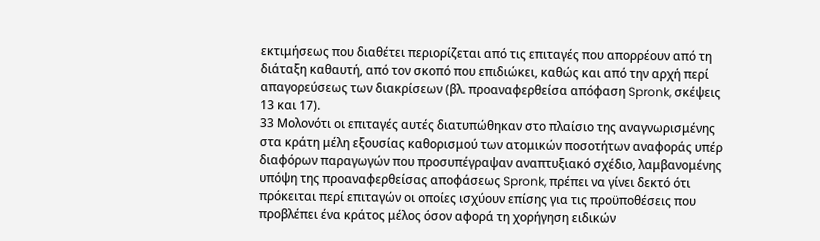εκτιμήσεως που διαθέτει περιορίζεται από τις επιταγές που απορρέουν από τη διάταξη καθαυτή, από τον σκοπό που επιδιώκει, καθώς και από την αρχή περί απαγορεύσεως των διακρίσεων (βλ. προαναφερθείσα απόφαση Spronk, σκέψεις 13 και 17).
33 Μολονότι οι επιταγές αυτές διατυπώθηκαν στο πλαίσιο της αναγνωρισμένης στα κράτη μέλη εξουσίας καθορισμού των ατομικών ποσοτήτων αναφοράς υπέρ διαφόρων παραγωγών που προσυπέγραψαν αναπτυξιακό σχέδιο, λαμβανομένης υπόψη της προαναφερθείσας αποφάσεως Spronk, πρέπει να γίνει δεκτό ότι πρόκειται περί επιταγών οι οποίες ισχύουν επίσης για τις προϋποθέσεις που προβλέπει ένα κράτος μέλος όσον αφορά τη χορήγηση ειδικών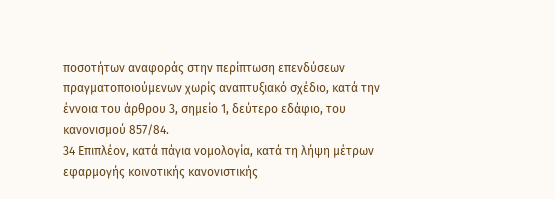ποσοτήτων αναφοράς στην περίπτωση επενδύσεων πραγματοποιούμενων χωρίς αναπτυξιακό σχέδιο, κατά την έννοια του άρθρου 3, σημείο 1, δεύτερο εδάφιο, του κανονισμού 857/84.
34 Επιπλέον, κατά πάγια νομολογία, κατά τη λήψη μέτρων εφαρμογής κοινοτικής κανονιστικής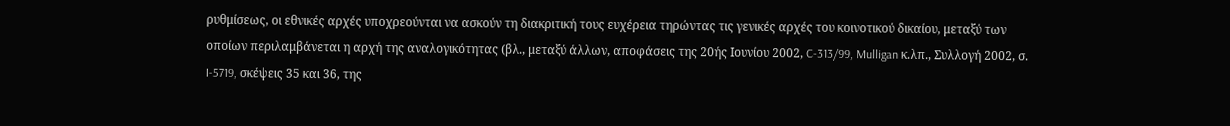ρυθμίσεως, οι εθνικές αρχές υποχρεούνται να ασκούν τη διακριτική τους ευχέρεια τηρώντας τις γενικές αρχές του κοινοτικού δικαίου, μεταξύ των οποίων περιλαμβάνεται η αρχή της αναλογικότητας (βλ., μεταξύ άλλων, αποφάσεις της 20ής Ιουνίου 2002, C-313/99, Mulligan κ.λπ., Συλλογή 2002, σ. I-5719, σκέψεις 35 και 36, της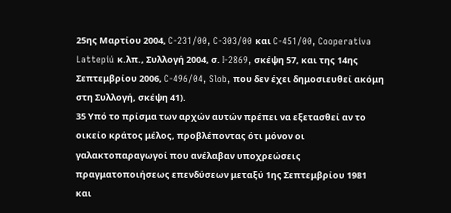25ης Μαρτίου 2004, C-231/00, C-303/00 και C-451/00, Cooperativa Lattepiú κ.λπ., Συλλογή 2004, σ. I-2869, σκέψη 57, και της 14ης Σεπτεμβρίου 2006, C-496/04, Slob, που δεν έχει δημοσιευθεί ακόμη στη Συλλογή, σκέψη 41).
35 Υπό το πρίσμα των αρχών αυτών πρέπει να εξετασθεί αν το οικείο κράτος μέλος, προβλέποντας ότι μόνον οι γαλακτοπαραγωγοί που ανέλαβαν υποχρεώσεις πραγματοποιήσεως επενδύσεων μεταξύ 1ης Σεπτεμβρίου 1981 και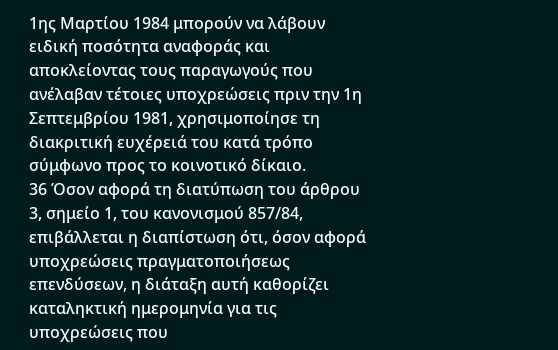1ης Μαρτίου 1984 μπορούν να λάβουν ειδική ποσότητα αναφοράς και αποκλείοντας τους παραγωγούς που ανέλαβαν τέτοιες υποχρεώσεις πριν την 1η Σεπτεμβρίου 1981, χρησιμοποίησε τη διακριτική ευχέρειά του κατά τρόπο σύμφωνο προς το κοινοτικό δίκαιο.
36 Όσον αφορά τη διατύπωση του άρθρου 3, σημείο 1, του κανονισμού 857/84, επιβάλλεται η διαπίστωση ότι, όσον αφορά υποχρεώσεις πραγματοποιήσεως επενδύσεων, η διάταξη αυτή καθορίζει καταληκτική ημερομηνία για τις υποχρεώσεις που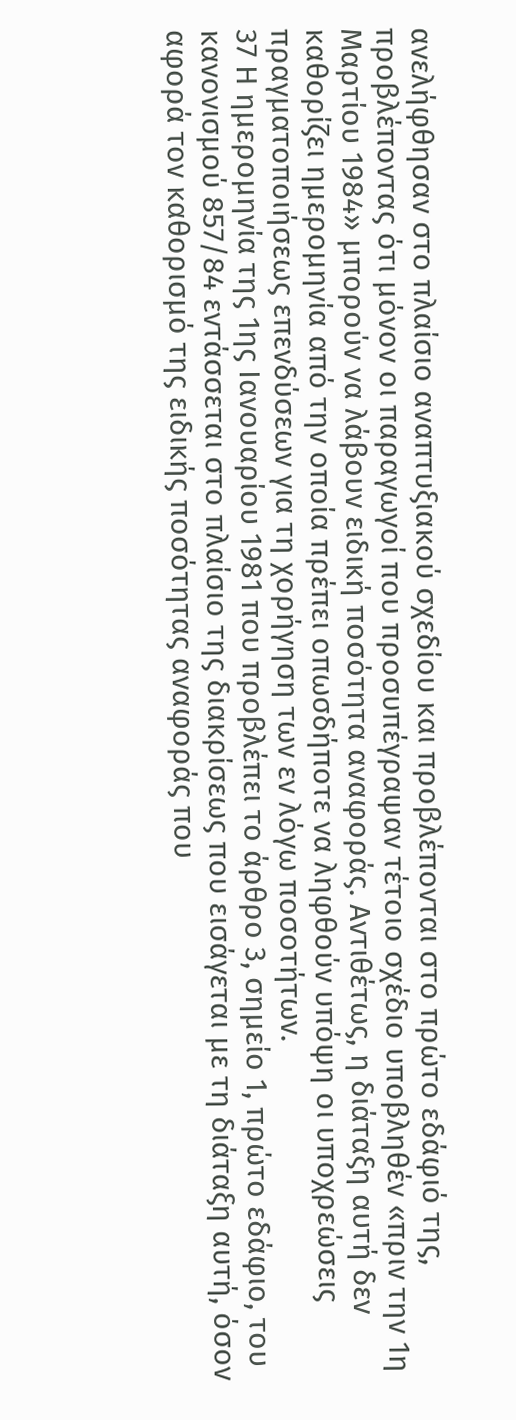ανελήφθησαν στο πλαίσιο αναπτυξιακού σχεδίου και προβλέπονται στο πρώτο εδάφιό της, προβλέποντας ότι μόνον οι παραγωγοί που προσυπέγραψαν τέτοιο σχέδιο υποβληθέν «πριν την 1η Μαρτίου 1984» μπορούν να λάβουν ειδική ποσότητα αναφοράς. Αντιθέτως, η διάταξη αυτή δεν καθορίζει ημερομηνία από την οποία πρέπει οπωσδήποτε να ληφθούν υπόψη οι υποχρεώσεις πραγματοποιήσεως επενδύσεων για τη χορήγηση των εν λόγω ποσοτήτων.
37 Η ημερομηνία της 1ης Ιανουαρίου 1981 που προβλέπει το άρθρο 3, σημείο 1, πρώτο εδάφιο, του κανονισμού 857/84 εντάσσεται στο πλαίσιο της διακρίσεως που εισάγεται με τη διάταξη αυτή, όσον αφορά τον καθορισμό της ειδικής ποσότητας αναφοράς που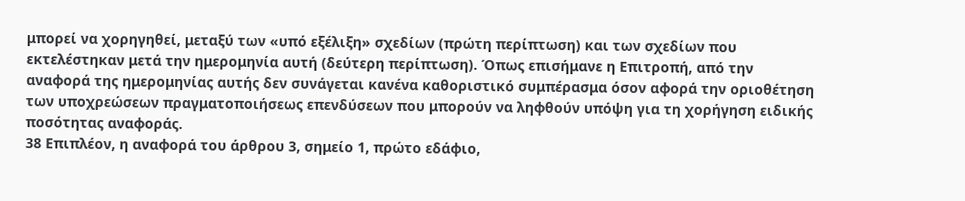μπορεί να χορηγηθεί, μεταξύ των «υπό εξέλιξη» σχεδίων (πρώτη περίπτωση) και των σχεδίων που εκτελέστηκαν μετά την ημερομηνία αυτή (δεύτερη περίπτωση). Όπως επισήμανε η Επιτροπή, από την αναφορά της ημερομηνίας αυτής δεν συνάγεται κανένα καθοριστικό συμπέρασμα όσον αφορά την οριοθέτηση των υποχρεώσεων πραγματοποιήσεως επενδύσεων που μπορούν να ληφθούν υπόψη για τη χορήγηση ειδικής ποσότητας αναφοράς.
38 Επιπλέον, η αναφορά του άρθρου 3, σημείο 1, πρώτο εδάφιο,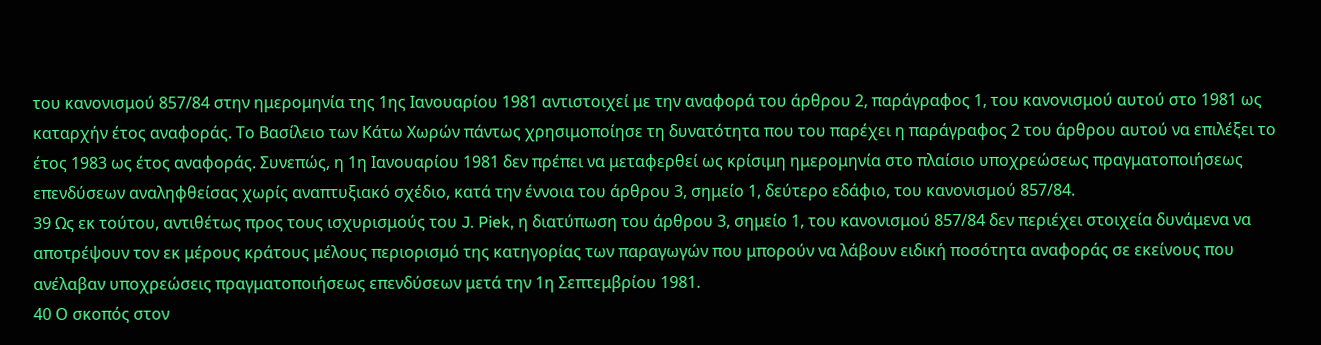του κανονισμού 857/84 στην ημερομηνία της 1ης Ιανουαρίου 1981 αντιστοιχεί με την αναφορά του άρθρου 2, παράγραφος 1, του κανονισμού αυτού στο 1981 ως καταρχήν έτος αναφοράς. Το Βασίλειο των Κάτω Χωρών πάντως χρησιμοποίησε τη δυνατότητα που του παρέχει η παράγραφος 2 του άρθρου αυτού να επιλέξει το έτος 1983 ως έτος αναφοράς. Συνεπώς, η 1η Ιανουαρίου 1981 δεν πρέπει να μεταφερθεί ως κρίσιμη ημερομηνία στο πλαίσιο υποχρεώσεως πραγματοποιήσεως επενδύσεων αναληφθείσας χωρίς αναπτυξιακό σχέδιο, κατά την έννοια του άρθρου 3, σημείο 1, δεύτερο εδάφιο, του κανονισμού 857/84.
39 Ως εκ τούτου, αντιθέτως προς τους ισχυρισμούς του J. Piek, η διατύπωση του άρθρου 3, σημείο 1, του κανονισμού 857/84 δεν περιέχει στοιχεία δυνάμενα να αποτρέψουν τον εκ μέρους κράτους μέλους περιορισμό της κατηγορίας των παραγωγών που μπορούν να λάβουν ειδική ποσότητα αναφοράς σε εκείνους που ανέλαβαν υποχρεώσεις πραγματοποιήσεως επενδύσεων μετά την 1η Σεπτεμβρίου 1981.
40 Ο σκοπός στον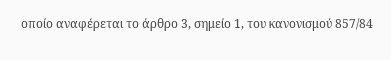οποίο αναφέρεται το άρθρο 3, σημείο 1, του κανονισμού 857/84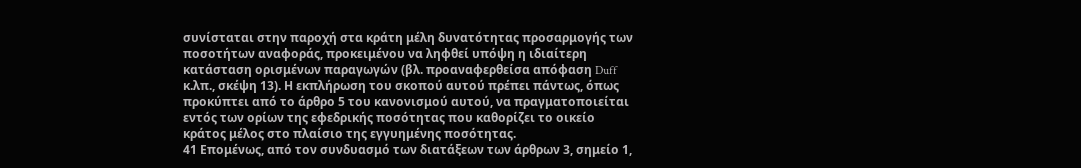συνίσταται στην παροχή στα κράτη μέλη δυνατότητας προσαρμογής των ποσοτήτων αναφοράς, προκειμένου να ληφθεί υπόψη η ιδιαίτερη κατάσταση ορισμένων παραγωγών (βλ. προαναφερθείσα απόφαση Duff κ.λπ., σκέψη 13). Η εκπλήρωση του σκοπού αυτού πρέπει πάντως, όπως προκύπτει από το άρθρο 5 του κανονισμού αυτού, να πραγματοποιείται εντός των ορίων της εφεδρικής ποσότητας που καθορίζει το οικείο κράτος μέλος στο πλαίσιο της εγγυημένης ποσότητας.
41 Επομένως, από τον συνδυασμό των διατάξεων των άρθρων 3, σημείο 1,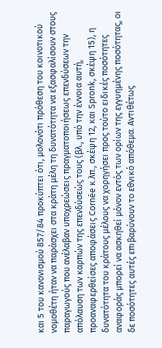και 5 του κανονισμού 857/84 προκύπτει ότι, μολονότι πρόθεση του κοινοτικού νομοθέτη ήταν να παράσχει στα κράτη μέλη τη δυνατότητα να εξασφαλίσουν στους παραγωγούς που ανέλαβαν υποχρεώσεις πραγματοποιήσεως επενδύσεων την απόλαυση των καρπών της επενδύσεώς τους (βλ., υπό την έννοια αυτή, προαναφερθείσες αποφάσεις Cornée κ.λπ., σκέψη 12, και Spronk, σκέψη 15), η δυνατότητα του κράτους μέλους να χορηγήσει προς τούτο ειδικές ποσότητες αναφοράς μπορεί να ασκηθεί μόνον εντός των ορίων της εγγυημένης ποσότητας, οι δε ποσότητες αυτές επιβαρύνουν το εθνικό απόθεμα. Αντιθέτως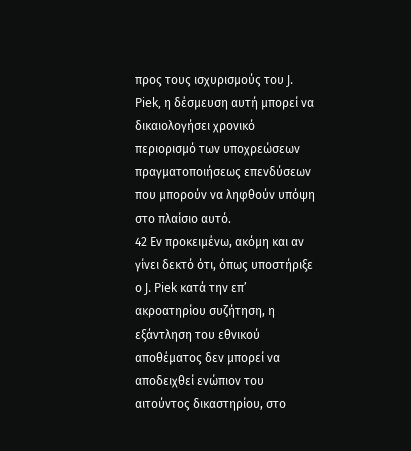προς τους ισχυρισμούς του J. Piek, η δέσμευση αυτή μπορεί να δικαιολογήσει χρονικό περιορισμό των υποχρεώσεων πραγματοποιήσεως επενδύσεων που μπορούν να ληφθούν υπόψη στο πλαίσιο αυτό.
42 Εν προκειμένω, ακόμη και αν γίνει δεκτό ότι, όπως υποστήριξε ο J. Piek κατά την επ’ ακροατηρίου συζήτηση, η εξάντληση του εθνικού αποθέματος δεν μπορεί να αποδειχθεί ενώπιον του αιτούντος δικαστηρίου, στο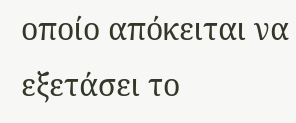οποίο απόκειται να εξετάσει το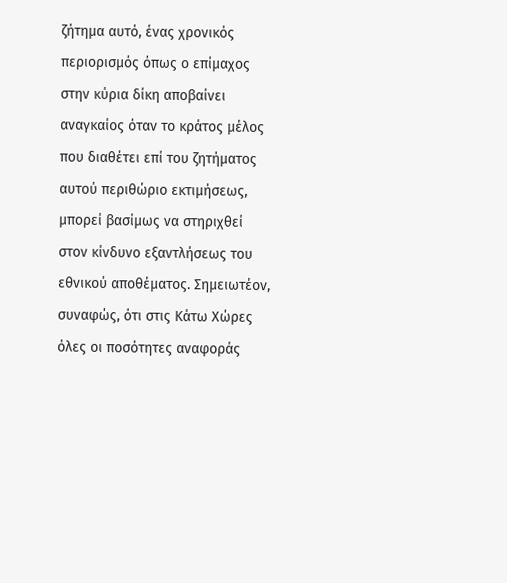ζήτημα αυτό, ένας χρονικός περιορισμός όπως ο επίμαχος στην κύρια δίκη αποβαίνει αναγκαίος όταν το κράτος μέλος που διαθέτει επί του ζητήματος αυτού περιθώριο εκτιμήσεως, μπορεί βασίμως να στηριχθεί στον κίνδυνο εξαντλήσεως του εθνικού αποθέματος. Σημειωτέον, συναφώς, ότι στις Κάτω Χώρες όλες οι ποσότητες αναφοράς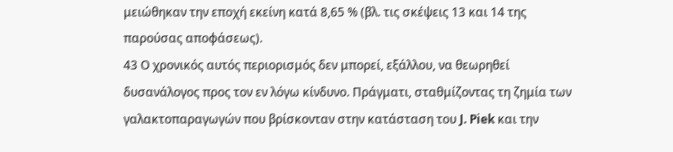μειώθηκαν την εποχή εκείνη κατά 8,65 % (βλ. τις σκέψεις 13 και 14 της παρούσας αποφάσεως).
43 Ο χρονικός αυτός περιορισμός δεν μπορεί, εξάλλου, να θεωρηθεί δυσανάλογος προς τον εν λόγω κίνδυνο. Πράγματι, σταθμίζοντας τη ζημία των γαλακτοπαραγωγών που βρίσκονταν στην κατάσταση του J. Piek και την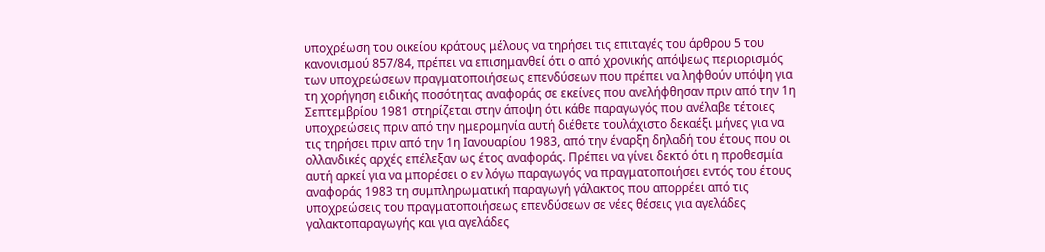υποχρέωση του οικείου κράτους μέλους να τηρήσει τις επιταγές του άρθρου 5 του κανονισμού 857/84, πρέπει να επισημανθεί ότι ο από χρονικής απόψεως περιορισμός των υποχρεώσεων πραγματοποιήσεως επενδύσεων που πρέπει να ληφθούν υπόψη για τη χορήγηση ειδικής ποσότητας αναφοράς σε εκείνες που ανελήφθησαν πριν από την 1η Σεπτεμβρίου 1981 στηρίζεται στην άποψη ότι κάθε παραγωγός που ανέλαβε τέτοιες υποχρεώσεις πριν από την ημερομηνία αυτή διέθετε τουλάχιστο δεκαέξι μήνες για να τις τηρήσει πριν από την 1η Ιανουαρίου 1983, από την έναρξη δηλαδή του έτους που οι ολλανδικές αρχές επέλεξαν ως έτος αναφοράς. Πρέπει να γίνει δεκτό ότι η προθεσμία αυτή αρκεί για να μπορέσει ο εν λόγω παραγωγός να πραγματοποιήσει εντός του έτους αναφοράς 1983 τη συμπληρωματική παραγωγή γάλακτος που απορρέει από τις υποχρεώσεις του πραγματοποιήσεως επενδύσεων σε νέες θέσεις για αγελάδες γαλακτοπαραγωγής και για αγελάδες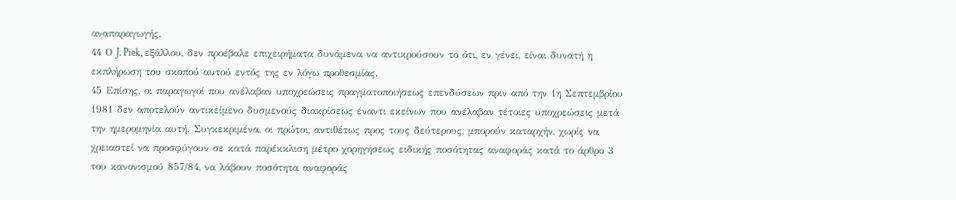αναπαραγωγής.
44 Ο J. Piek, εξάλλου, δεν προέβαλε επιχειρήματα δυνάμενα να αντικρούσουν το ότι, εν γένει, είναι δυνατή η εκπλήρωση του σκοπού αυτού εντός της εν λόγω προθεσμίας.
45 Επίσης, οι παραγωγοί που ανέλαβαν υποχρεώσεις πραγματοποιήσεως επενδύσεων πριν από την 1η Σεπτεμβρίου 1981 δεν αποτελούν αντικείμενο δυσμενούς διακρίσεως έναντι εκείνων που ανέλαβαν τέτοιες υποχρεώσεις μετά την ημερομηνία αυτή. Συγκεκριμένα, οι πρώτοι, αντιθέτως προς τους δεύτερους, μπορούν καταρχήν, χωρίς να χρειαστεί να προσφύγουν σε κατά παρέκκλιση μέτρο χορηγήσεως ειδικής ποσότητας αναφοράς κατά το άρθρο 3 του κανονισμού 857/84, να λάβουν ποσότητα αναφοράς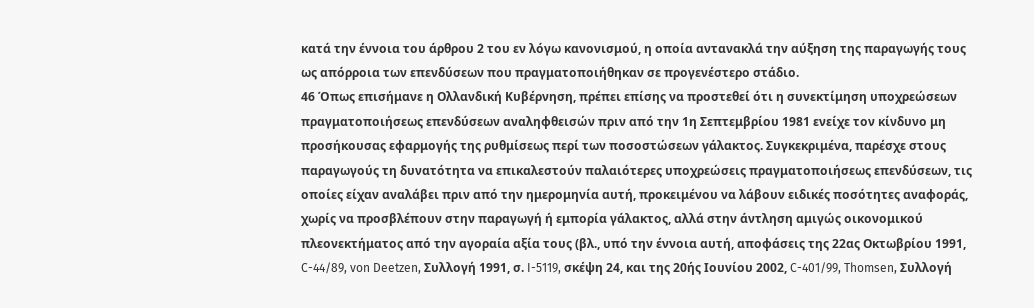κατά την έννοια του άρθρου 2 του εν λόγω κανονισμού, η οποία αντανακλά την αύξηση της παραγωγής τους ως απόρροια των επενδύσεων που πραγματοποιήθηκαν σε προγενέστερο στάδιο.
46 Όπως επισήμανε η Ολλανδική Κυβέρνηση, πρέπει επίσης να προστεθεί ότι η συνεκτίμηση υποχρεώσεων πραγματοποιήσεως επενδύσεων αναληφθεισών πριν από την 1η Σεπτεμβρίου 1981 ενείχε τον κίνδυνο μη προσήκουσας εφαρμογής της ρυθμίσεως περί των ποσοστώσεων γάλακτος. Συγκεκριμένα, παρέσχε στους παραγωγούς τη δυνατότητα να επικαλεστούν παλαιότερες υποχρεώσεις πραγματοποιήσεως επενδύσεων, τις οποίες είχαν αναλάβει πριν από την ημερομηνία αυτή, προκειμένου να λάβουν ειδικές ποσότητες αναφοράς, χωρίς να προσβλέπουν στην παραγωγή ή εμπορία γάλακτος, αλλά στην άντληση αμιγώς οικονομικού πλεονεκτήματος από την αγοραία αξία τους (βλ., υπό την έννοια αυτή, αποφάσεις της 22ας Οκτωβρίου 1991, C-44/89, von Deetzen, Συλλογή 1991, σ. I-5119, σκέψη 24, και της 20ής Ιουνίου 2002, C-401/99, Thomsen, Συλλογή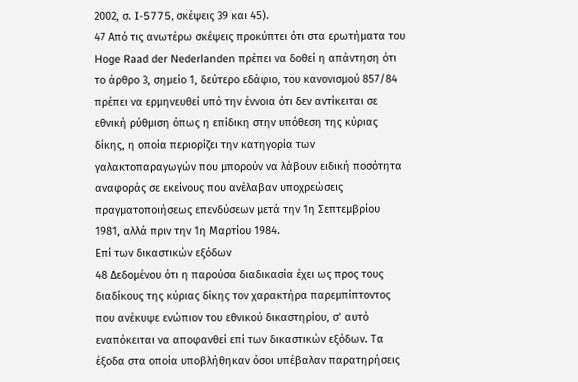2002, σ. I-5775, σκέψεις 39 και 45).
47 Από τις ανωτέρω σκέψεις προκύπτει ότι στα ερωτήματα του Hoge Raad der Nederlanden πρέπει να δοθεί η απάντηση ότι το άρθρο 3, σημείο 1, δεύτερο εδάφιο, του κανονισμού 857/84 πρέπει να ερμηνευθεί υπό την έννοια ότι δεν αντίκειται σε εθνική ρύθμιση όπως η επίδικη στην υπόθεση της κύριας δίκης, η οποία περιορίζει την κατηγορία των γαλακτοπαραγωγών που μπορούν να λάβουν ειδική ποσότητα αναφοράς σε εκείνους που ανέλαβαν υποχρεώσεις πραγματοποιήσεως επενδύσεων μετά την 1η Σεπτεμβρίου 1981, αλλά πριν την 1η Μαρτίου 1984.
Επί των δικαστικών εξόδων
48 Δεδομένου ότι η παρούσα διαδικασία έχει ως προς τους διαδίκους της κύριας δίκης τον χαρακτήρα παρεμπίπτοντος που ανέκυψε ενώπιον του εθνικού δικαστηρίου, σ’ αυτό εναπόκειται να αποφανθεί επί των δικαστικών εξόδων. Τα έξοδα στα οποία υποβλήθηκαν όσοι υπέβαλαν παρατηρήσεις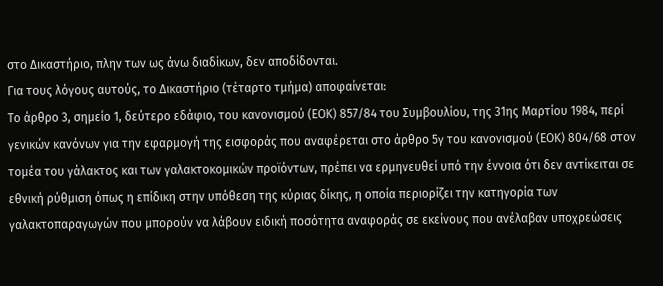στο Δικαστήριο, πλην των ως άνω διαδίκων, δεν αποδίδονται.
Για τους λόγους αυτούς, το Δικαστήριο (τέταρτο τμήμα) αποφαίνεται:
Το άρθρο 3, σημείο 1, δεύτερο εδάφιο, του κανονισμού (ΕΟΚ) 857/84 του Συμβουλίου, της 31ης Μαρτίου 1984, περί γενικών κανόνων για την εφαρμογή της εισφοράς που αναφέρεται στο άρθρο 5γ του κανονισμού (ΕΟΚ) 804/68 στον τομέα του γάλακτος και των γαλακτοκομικών προϊόντων, πρέπει να ερμηνευθεί υπό την έννοια ότι δεν αντίκειται σε εθνική ρύθμιση όπως η επίδικη στην υπόθεση της κύριας δίκης, η οποία περιορίζει την κατηγορία των γαλακτοπαραγωγών που μπορούν να λάβουν ειδική ποσότητα αναφοράς σε εκείνους που ανέλαβαν υποχρεώσεις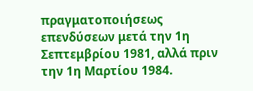πραγματοποιήσεως επενδύσεων μετά την 1η Σεπτεμβρίου 1981, αλλά πριν την 1η Μαρτίου 1984.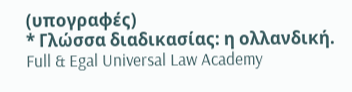(υπογραφές)
* Γλώσσα διαδικασίας: η ολλανδική.
Full & Egal Universal Law Academy